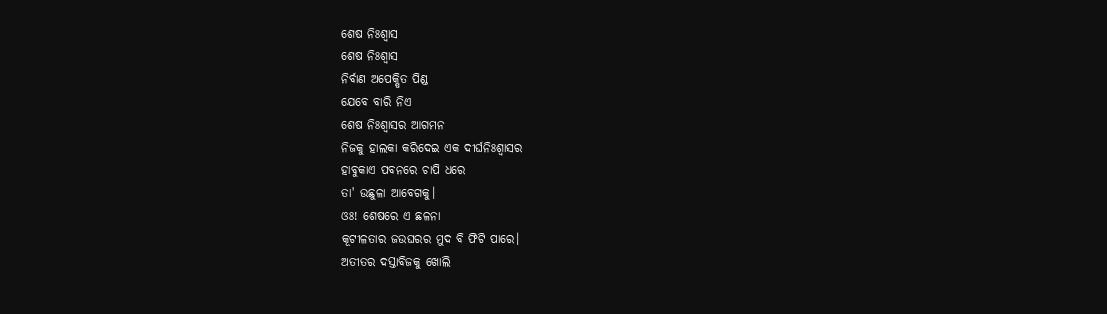ଶେଷ ନିଃଶ୍ଵାସ
ଶେଷ ନିଃଶ୍ଵାସ
ନିର୍ବାଣ ଅପେକ୍ଷିତ ପିଣ୍ଡ
ଯେବେ ବାରି ନିଏ
ଶେଷ ନିଃଶ୍ଵାସର ଆଗମନ
ନିଜକୁ ହାଲକା କରିଦେଇ ଏକ ଦୀର୍ଘନିଃଶ୍ଵାସର
ହାବୁକାଏ ପବନରେ ଚାପି ଧରେ
ତା' ଉଛୁଳା ଆବେଗକୁ।
ଓଃ! ଶେଷରେ ଏ ଛଳନା
କୂଟୀଳତାର ଜଉଘରର ମୁଦ ବି ଫିଟି ପାରେ।
ଅତୀତର ଦସ୍ତାବିଜକୁ ଖୋଲି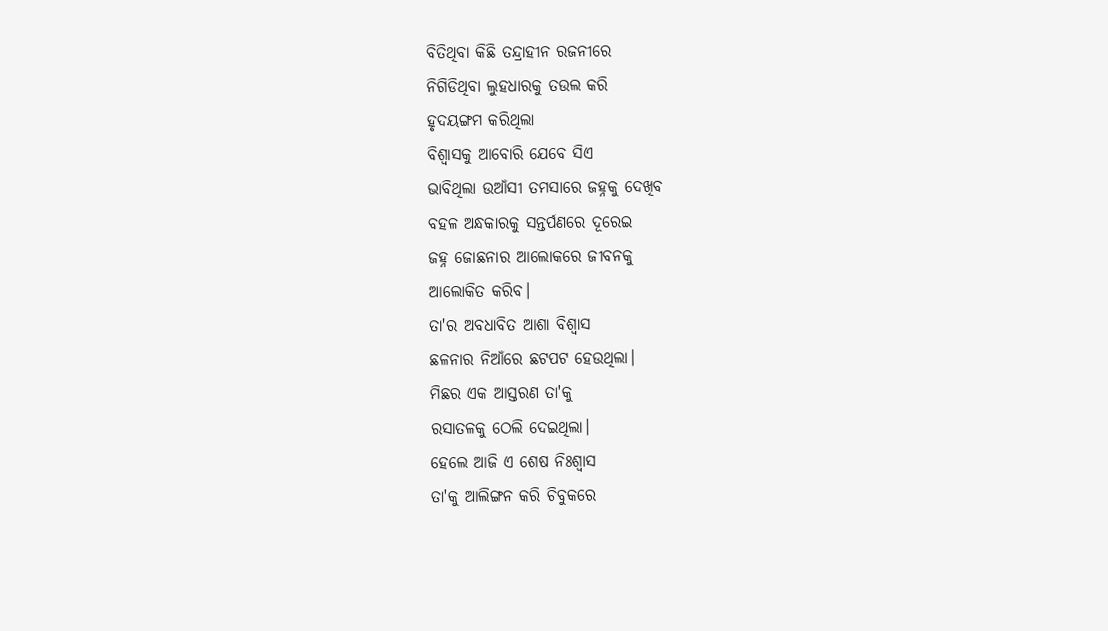ବିତିଥିବା କିଛି ତନ୍ଦ୍ରାହୀନ ରଜନୀରେ
ନିଗିଡିଥିବା ଲୁହଧାରକୁ ତଉଲ କରି
ହୃଦୟଙ୍ଗମ କରିଥିଲା
ବିଶ୍ଵାସକୁ ଆବୋରି ଯେବେ ସିଏ
ଭାବିଥିଲା ଉଆଁସୀ ତମସାରେ ଜହ୍ନକୁ ଦେଖିବ
ବହଳ ଅନ୍ଧକାରକୁ ସନ୍ତର୍ପଣରେ ଦୂରେଇ
ଜହ୍ନ ଜୋଛନାର ଆଲୋକରେ ଜୀବନକୁ
ଆଲୋକିତ କରିବ।
ତା'ର ଅବଧାବିତ ଆଶା ବିଶ୍ଵାସ
ଛଳନାର ନିଆଁରେ ଛଟପଟ ହେଉଥିଲା।
ମିଛର ଏକ ଆସ୍ତରଣ ତା'କୁ
ରସାତଳକୁ ଠେଲି ଦେଇଥିଲା।
ହେଲେ ଆଜି ଏ ଶେଷ ନିଃଶ୍ଵାସ
ତା'କୁ ଆଲିଙ୍ଗନ କରି ଚିବୁକରେ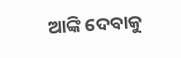ଆଙ୍କି ଦେବାକୁ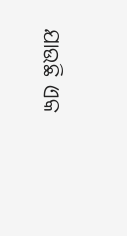ଯାଉଛି ଏକ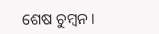ଶେଷ ଚୁମ୍ବନ।